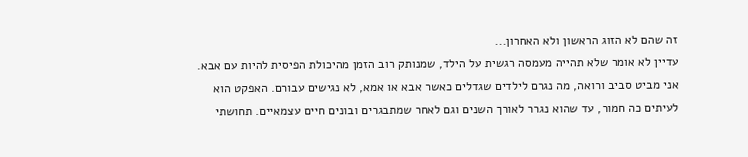זה שהם לא הזוג הראשון ולא האחרון...
עדיין לא אומר שלא תהייה מעמסה רגשית על הילד, שמנותק רוב הזמן מהיכולת הפיסית להיות עם אבא. אני מביט סביב ורואה, מה נגרם לילדים שגדלים כאשר אבא או אמא, לא נגישים עבורם. האפקט הוא לעיתים כה חמור, עד שהוא נגרר לאורך השנים וגם לאחר שמתבגרים ובונים חיים עצמאיים. תחושתי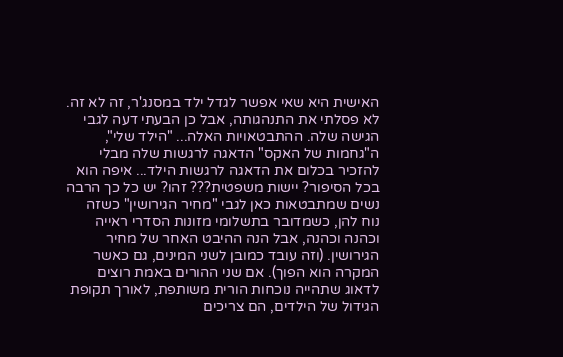האישית היא שאי אפשר לגדל ילד במסנג'ר, זה לא זה. לא פסלתי את התנהגותה, אבל כן הבעתי דעה לגבי הגישה שלה. ההתבטאויות האלה... "הילד שלי", ה"גחמות של האקס" הדאגה לרגשות שלה מבלי להזכיר בכלום את הדאגה לרגשות הילד... איפה הוא בכל הסיפור? יישות משפטית??? זהו? יש כל כך הרבה נשים שמתבטאות כאן לגבי "מחיר הגירושין" כשזה נוח להן, כשמדובר בתשלומי מזונות הסדרי ראייה וכהנה וכהנה, אבל הנה ההיבט האחר של מחיר הגירושין. (וזה עובד כמובן לשני המינים, גם כאשר המקרה הוא הפוך). אם שני ההורים באמת רוצים לדאוג שתהייה נוכחות הורית משותפת, לאורך תקופת הגידול של הילדים, הם צריכים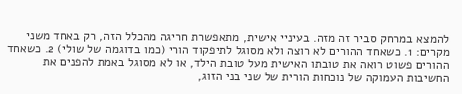להמצא במרחק סביר זה מזה. בעיניי אישית, מתאפשרת חריגה מהכלל הזה, רק באחד משני מקרים: 1. כשאחד ההורים לא רוצה ולא מסוגל לתיפקוד הורי (כמו בדוגמה של שולי) 2. כשאחד ההורים פשוט רואה את טובתו האישית מעל טובת הילד, או לא מסוגל באמת להפנים את החשיבות העמוקה של נוכחות הורית של שני בני הזוג,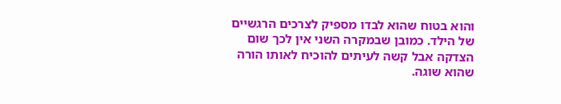והוא בטוח שהוא לבדו מספיק לצרכים הרגשיים של הילד. כמובן שבמקרה השני אין לכך שום הצדקה אבל קשה לעיתים להוכיח לאותו הורה שהוא שוגה.